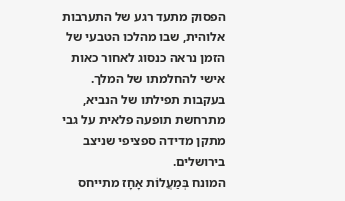הפסוק מתעד רגע של התערבות אלוהית, שבו מהלכו הטבעי של הזמן נראה כנסוג לאחור כאות אישי להחלמתו של המלך. בעקבות תפילתו של הנביא, מתרחשת תופעה פלאית על גבי מתקן מדידה ספציפי שניצב בירושלים.
המונח בְּמַעֲלוֹת אָחָז מתייחס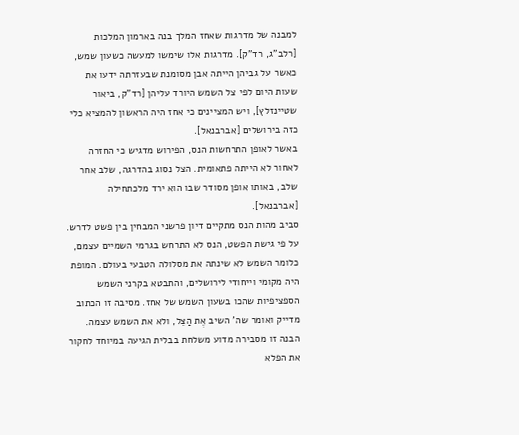למבנה של מדרגות שאחז המלך בנה בארמון המלכות [רלב"ג, רד"ק]. מדרגות אלו שימשו למעשה כשעון שמש, כאשר על גביהן הייתה אבן מסומנת שבעזרתה ידעו את שעות היום לפי צל השמש היורד עליהן [רד"ק, ביאור שטיינזלץ], ויש המציינים כי אחז היה הראשון להמציא כלי כזה בירושלים [אברבנאל].
באשר לאופן התרחשות הנס, הפירוש מדגיש כי החזרה לאחור לא הייתה פתאומית. הצל נסוג בהדרגה, שלב אחר שלב, באותו אופן מסודר שבו הוא ירד מלכתחילה [אברבנאל].
סביב מהות הנס מתקיים דיון פרשני המבחין בין פשט לדרש. על פי גישת הפשט, הנס לא התרחש בגרמי השמיים עצמם, כלומר השמש לא שינתה את מסלולה הטבעי בעולם. המופת היה מקומי וייחודי לירושלים, והתבטא בקרני השמש הספציפיות שהכו בשעון השמש של אחז. מסיבה זו הכתוב מדייק ואומר שה' השיב אֶת הַצֵּל, ולא את השמש עצמה. הבנה זו מסבירה מדוע משלחת בבלית הגיעה במיוחד לחקור את הפלא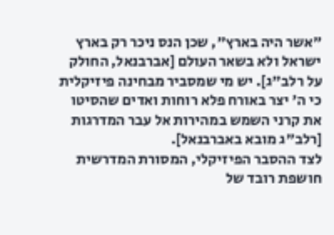"אשר היה בארץ", שכן הנס ניכר רק בארץ ישראל ולא בשאר העולם [אברבנאל, החולק על רלב"ג]. יש מי שמסביר מבחינה פיזיקלית כי ה' יצר באורח פלא רוחות ואדים שהסיטו את קרני השמש במהירות אל עבר המדרגות [רלב"ג מובא באברבנאל].
לצד ההסבר הפיזיקלי, המסורת המדרשית חושפת רובד של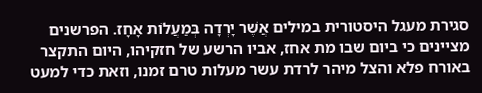סגירת מעגל היסטורית במילים אֲשֶׁר יָרְדָה בְּמַעֲלוֹת אָחָז. הפרשנים מציינים כי ביום שבו מת אחז, אביו הרשע של חזקיהו, היום התקצר באורח פלא והצל מיהר לרדת עשר מעלות טרם זמנו, וזאת כדי למעט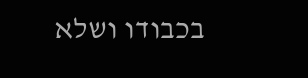בכבודו ושלא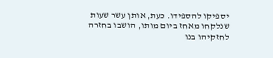יספיקו להספידו. כעת, אותן עשר שעות שנלקחו מאחז ביום מותו, הושבו בחזרה לחזקיהו בנו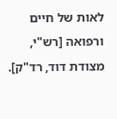לאות של חיים ורפואה [רש"י, מצודת דוד, רד"ק].